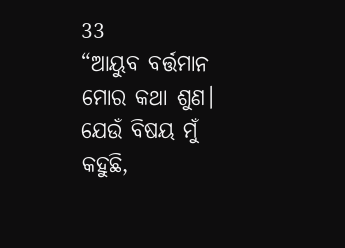33
“ଆୟୁବ ବର୍ତ୍ତମାନ ମୋର କଥା ଶୁଣ।
ଯେଉଁ ବିଷୟ ମୁଁ କହୁଛି,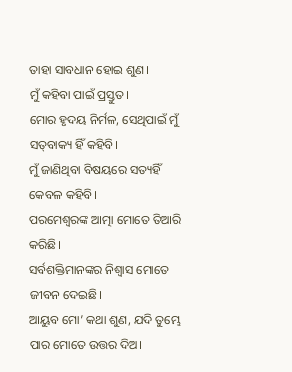ତାହା ସାବଧାନ ହୋଇ ଶୁଣ।
ମୁଁ କହିବା ପାଇଁ ପ୍ରସ୍ତୁତ।
ମୋର ହୃଦୟ ନିର୍ମଳ, ସେଥିପାଇଁ ମୁଁ ସ‌‌‌ତ୍‌‌‌ବାକ୍ୟ ହିଁ କହିବି।
ମୁଁ ଜାଣିଥିବା ବିଷୟରେ ସତ୍ୟହିଁ କେବଳ କହିବି।
ପରମେଶ୍ୱରଙ୍କ ଆତ୍ମା ମୋତେ ତିଆରି କରିଛି।
ସର୍ବଶକ୍ତିମାନଙ୍କର ନିଶ୍ୱାସ ମୋତେ ଜୀବନ ଦେଇଛି।
ଆୟୁବ ମୋ’ କଥା ଶୁଣ, ଯଦି ତୁମ୍ଭେ ପାର ମୋତେ ଉତ୍ତର ଦିଅ।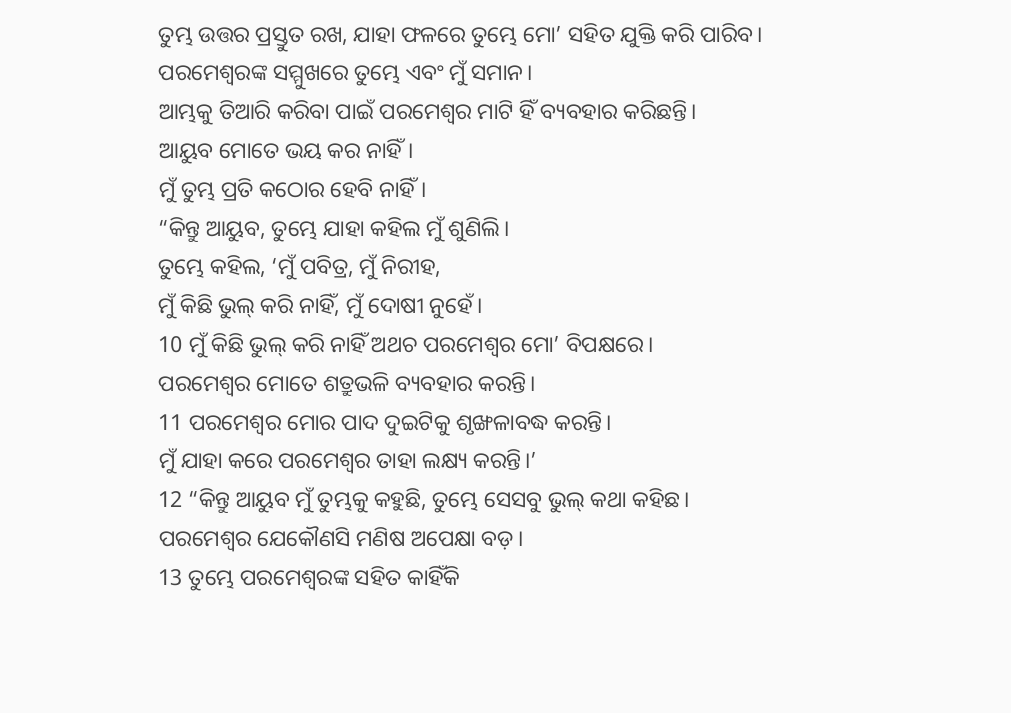ତୁମ୍ଭ ଉତ୍ତର ପ୍ରସ୍ତୁତ ରଖ, ଯାହା ଫଳରେ ତୁମ୍ଭେ ମୋ’ ସହିତ ଯୁକ୍ତି କରି ପାରିବ।
ପରମେଶ୍ୱରଙ୍କ ସମ୍ମୁଖରେ ତୁମ୍ଭେ ଏବଂ ମୁଁ ସମାନ।
ଆମ୍ଭକୁ ତିଆରି କରିବା ପାଇଁ ପରମେଶ୍ୱର ମାଟି ହିଁ ବ୍ୟବହାର କରିଛନ୍ତି।
ଆୟୁବ ମୋତେ ଭୟ କର ନାହିଁ।
ମୁଁ ତୁମ୍ଭ ପ୍ରତି କଠୋର ହେବି ନାହିଁ।
“କିନ୍ତୁ ଆୟୁବ, ତୁମ୍ଭେ ଯାହା କହିଲ ମୁଁ ଶୁଣିଲି।
ତୁମ୍ଭେ କହିଲ, ‘ମୁଁ ପବିତ୍ର, ମୁଁ ନିରୀହ,
ମୁଁ କିଛି ଭୁଲ୍ କରି ନାହିଁ, ମୁଁ ଦୋଷୀ ନୁହେଁ।
10 ମୁଁ କିଛି ଭୁଲ୍ କରି ନାହିଁ ଅଥଚ ପରମେଶ୍ୱର ମୋ’ ବିପକ୍ଷରେ।
ପରମେଶ୍ୱର ମୋତେ ଶତ୍ରୁଭଳି ବ୍ୟବହାର କରନ୍ତି।
11 ପରମେଶ୍ୱର ମୋର ପାଦ ଦୁଇଟିକୁ ଶୃଙ୍ଖଳାବଦ୍ଧ କରନ୍ତି।
ମୁଁ ଯାହା କରେ ପରମେଶ୍ୱର ତାହା ଲକ୍ଷ୍ୟ କରନ୍ତି।’
12 “କିନ୍ତୁ ଆୟୁବ ମୁଁ ତୁମ୍ଭକୁ କହୁଛି, ତୁମ୍ଭେ ସେସବୁ ଭୁଲ୍ କଥା କହିଛ।
ପରମେଶ୍ୱର ଯେକୌଣସି ମଣିଷ ଅପେକ୍ଷା ବଡ଼।
13 ତୁମ୍ଭେ ପରମେଶ୍ୱରଙ୍କ ସହିତ କାହିଁକି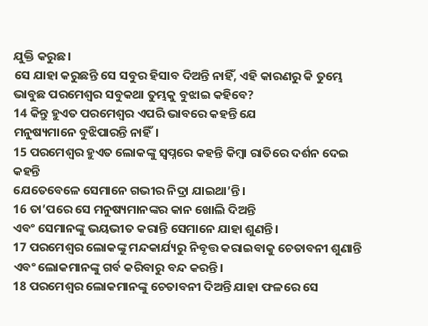ଯୁକ୍ତି କରୁଛ।
ସେ ଯାହା କରୁଛନ୍ତି ସେ ସବୁର ହିସାବ ଦିଅନ୍ତି ନାହିଁ, ଏହି କାରଣରୁ କି ତୁମ୍ଭେ ଭାବୁଛ ପରମେଶ୍ୱର ସବୁକଥା ତୁମ୍ଭକୁ ବୁଝାଇ କହିବେ?
14 କିନ୍ତୁ ହୁଏତ ପରମେଶ୍ୱର ଏପରି ଭାବରେ କହନ୍ତି ଯେ
ମନୁଷ୍ୟମାନେ ବୁଝିପାରନ୍ତି ନାହିଁ।
15 ପରମେଶ୍ୱର ହୁଏତ ଲୋକଙ୍କୁ ସ୍ୱପ୍ନରେ କହନ୍ତି କିମ୍ବା ରାତିରେ ଦର୍ଶନ ଦେଇ କହନ୍ତି
ଯେତେବେଳେ ସେମାନେ ଗଭୀର ନିଦ୍ରା ଯାଇଥା’ନ୍ତି।
16 ତା’ପରେ ସେ ମନୁଷ୍ୟମାନଙ୍କର କାନ ଖୋଲି ଦିଅନ୍ତି
ଏବଂ ସେମାନଙ୍କୁ ଭୟଭୀତ କରାନ୍ତି ସେମାନେ ଯାହା ଶୁଣନ୍ତି।
17 ପରମେଶ୍ୱର ଲୋକଙ୍କୁ ମନ୍ଦକାର୍ଯ୍ୟରୁ ନିବୃତ୍ତ କରାଇବାକୁ ଚେତାବନୀ ଶୁଣାନ୍ତି
ଏବଂ ଲୋକମାନଙ୍କୁ ଗର୍ବ କରିବାରୁ ବନ୍ଦ କରନ୍ତି।
18 ପରମେଶ୍ୱର ଲୋକମାନଙ୍କୁ ଚେତାବନୀ ଦିଅନ୍ତି ଯାହା ଫଳରେ ସେ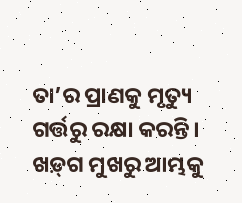ତା’ର ପ୍ରାଣକୁ ମୃତ୍ୟୁ ଗର୍ତ୍ତରୁ ରକ୍ଷା କରନ୍ତି।
ଖ‌ଡ଼୍‌ଗ ମୁଖରୁ ଆମ୍ଭକୁ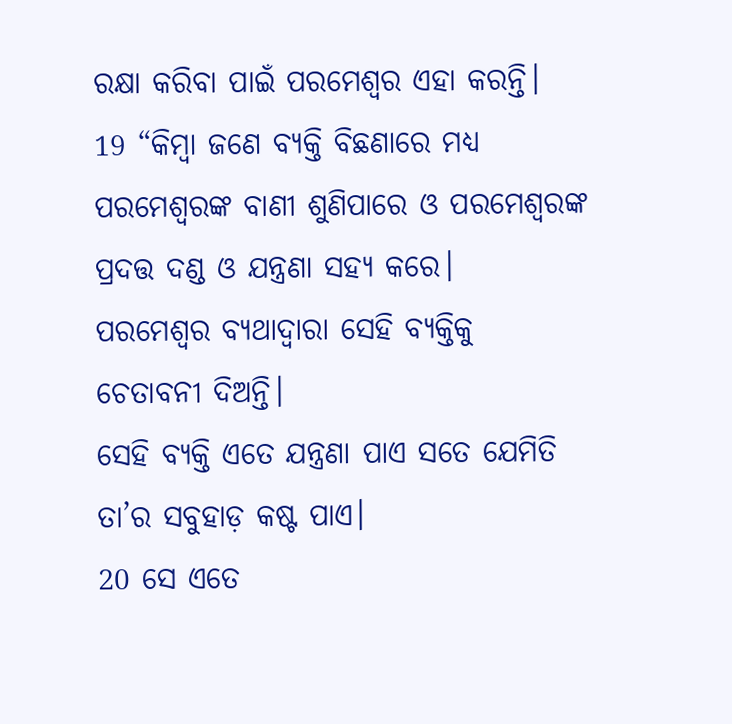ରକ୍ଷା କରିବା ପାଇଁ ପରମେଶ୍ୱର ଏହା କରନ୍ତି।
19 “କିମ୍ବା ଜଣେ ବ୍ୟକ୍ତି ବିଛଣାରେ ମଧ୍ୟ ପରମେଶ୍ୱରଙ୍କ ବାଣୀ ଶୁଣିପାରେ ଓ ପରମେଶ୍ୱରଙ୍କ ପ୍ରଦତ୍ତ ଦଣ୍ଡ ଓ ଯନ୍ତ୍ରଣା ସହ୍ୟ କରେ।
ପରମେଶ୍ୱର ବ୍ୟଥାଦ୍ୱାରା ସେହି ବ୍ୟକ୍ତିକୁ ଚେତାବନୀ ଦିଅନ୍ତି।
ସେହି ବ୍ୟକ୍ତି ଏତେ ଯନ୍ତ୍ରଣା ପାଏ ସତେ ଯେମିତି ତା’ର ସବୁହାଡ଼ କଷ୍ଟ ପାଏ।
20 ସେ ଏତେ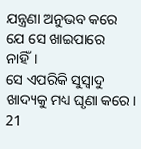ଯନ୍ତ୍ରଣା ଅନୁଭବ କରେ ଯେ ସେ ଖାଇପାରେ ନାହିଁ।
ସେ ଏପରିକି ସୁସ୍ୱାଦୁ ଖାଦ୍ୟକୁ ମଧ୍ୟ ଘୃଣା କରେ।
21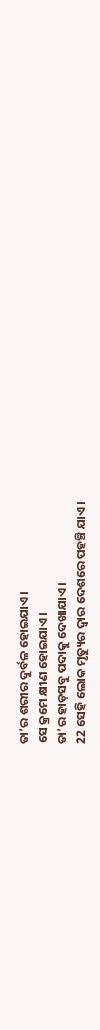ତା’ର ଶରୀର ଦୁର୍ବଳ ହୋଇଯାଏ।
ସେ କ୍ରମେ କ୍ଷୀଣ ହୋଇଯାଏ।
ତା’ର ହାଡ଼ସବୁ ପଦାକୁ ଦେଖାଯାଏ।
22 ସେହି ଲୋକ ମୃତ୍ୟୁର ଦ୍ୱାର ଦେଶରେ ପହଞ୍ଚି ଯାଏ।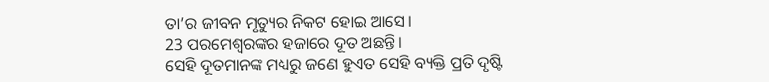ତା’ର ଜୀବନ ମୃତ୍ୟୁର ନିକଟ ହୋଇ ଆସେ।
23 ପରମେଶ୍ୱରଙ୍କର ହଜାରେ ଦୂତ ଅଛନ୍ତି।
ସେହି ଦୂତମାନଙ୍କ ମଧ୍ୟରୁ ଜଣେ ହୁଏତ ସେହି ବ୍ୟକ୍ତି ପ୍ରତି ଦୃଷ୍ଟି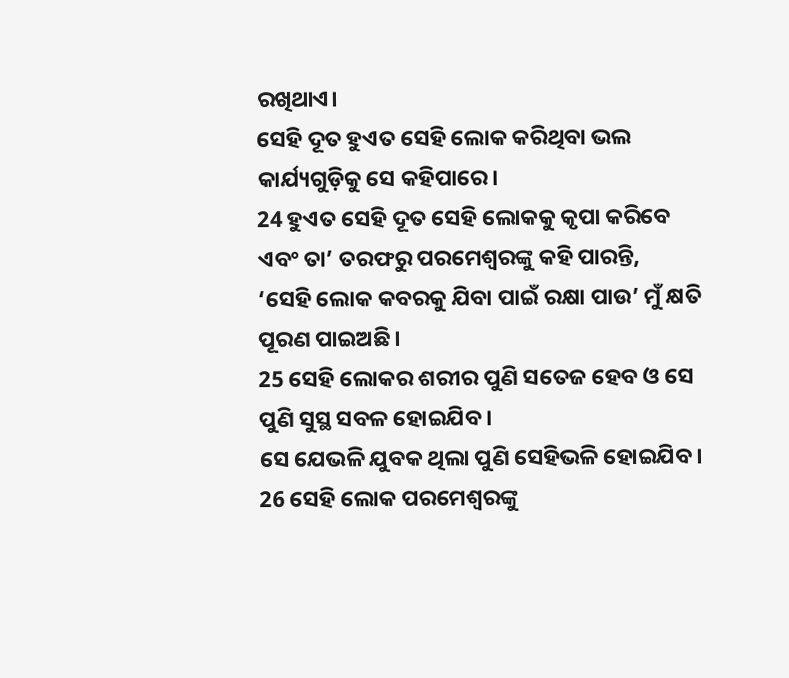ରଖିଥାଏ।
ସେହି ଦୂତ ହୁଏତ ସେହି ଲୋକ କରିଥିବା ଭଲ କାର୍ଯ୍ୟଗୁଡ଼ିକୁ ସେ କହିପାରେ।
24 ହୁଏତ ସେହି ଦୂତ ସେହି ଲୋକକୁ କୃପା କରିବେ
ଏବଂ ତା’ ତରଫରୁ ପରମେଶ୍ୱରଙ୍କୁ କହି ପାରନ୍ତି,
‘ସେହି ଲୋକ କବରକୁ ଯିବା ପାଇଁ ରକ୍ଷା ପାଉ’ ମୁଁ କ୍ଷତି ପୂରଣ ପାଇଅଛି।
25 ସେହି ଲୋକର ଶରୀର ପୁଣି ସତେଜ ହେବ ଓ ସେ ପୁଣି ସୁସ୍ଥ ସବଳ ହୋଇଯିବ।
ସେ ଯେଭଳି ଯୁବକ ଥିଲା ପୁଣି ସେହିଭଳି ହୋଇଯିବ।
26 ସେହି ଲୋକ ପରମେଶ୍ୱରଙ୍କୁ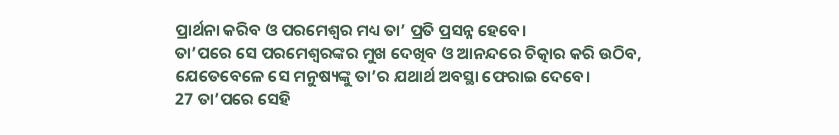ପ୍ରାର୍ଥନା କରିବ ଓ ପରମେଶ୍ୱର ମଧ୍ୟ ତା’ ପ୍ରତି ପ୍ରସନ୍ନ ହେବେ।
ତା’ପରେ ସେ ପରମେଶ୍ୱରଙ୍କର ମୁଖ ଦେଖିବ ଓ ଆନନ୍ଦରେ ଚିତ୍କାର କରି ଉଠିବ,
ଯେତେବେଳେ ସେ ମନୁଷ୍ୟଙ୍କୁ ତା’ର ଯଥାର୍ଥ ଅବସ୍ଥା ଫେରାଇ ଦେବେ।
27 ତା’ପରେ ସେହି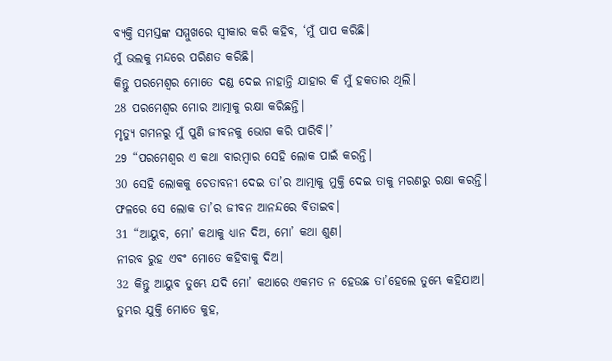ବ୍ୟକ୍ତି ସମସ୍ତଙ୍କ ସମ୍ମୁଖରେ ସ୍ୱୀକାର କରି କହିବ, ‘ମୁଁ ପାପ କରିଛି।
ମୁଁ ଭଲକୁ ମନ୍ଦରେ ପରିଣତ କରିଛି।
କିନ୍ତୁ ପରମେଶ୍ୱର ମୋତେ ଦଣ୍ଡ ଦେଇ ନାହାନ୍ତି ଯାହାର କି ମୁଁ ହକତାର ଥିଲି।
28 ପରମେଶ୍ୱର ମୋର ଆତ୍ମାକୁ ରକ୍ଷା କରିଛନ୍ତି।
ମୃତ୍ୟୁ ଗମନରୁ ମୁଁ ପୁଣି ଜୀବନକୁ ଭୋଗ କରି ପାରିବି।’
29 “ପରମେଶ୍ୱର ଏ କଥା ବାରମ୍ବାର ସେହି ଲୋକ ପାଇଁ କରନ୍ତି।
30 ସେହି ଲୋକକୁ ଚେତାବନୀ ଦେଇ ତା’ର ଆତ୍ମାକୁ ମୁକ୍ତି ଦେଇ ତାକୁ ମରଣରୁ ରକ୍ଷା କରନ୍ତି।
ଫଳରେ ସେ ଲୋକ ତା’ର ଜୀବନ ଆନନ୍ଦରେ ବିତାଇବ।
31 “ଆୟୁବ, ମୋ’ କଥାକୁ ଧ୍ୟାନ ଦିଅ, ମୋ’ କଥା ଶୁଣ।
ନୀରବ ରୁହ ଏବଂ ମୋତେ କହିବାକୁ ଦିଅ।
32 କିନ୍ତୁ ଆୟୁବ ତୁମ୍ଭେ ଯଦି ମୋ’ କଥାରେ ଏକମତ ନ ହେଉଛ ତା’ହେଲେ ତୁମ୍ଭେ କହିଯାଅ।
ତୁମ୍ଭର ଯୁକ୍ତି ମୋତେ କୁହ,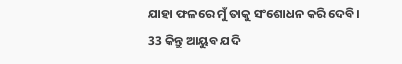ଯାହା ଫଳରେ ମୁଁ ତାକୁ ସଂଶୋଧନ କରି ଦେବି।
33 କିନ୍ତୁ ଆୟୁବ ଯଦି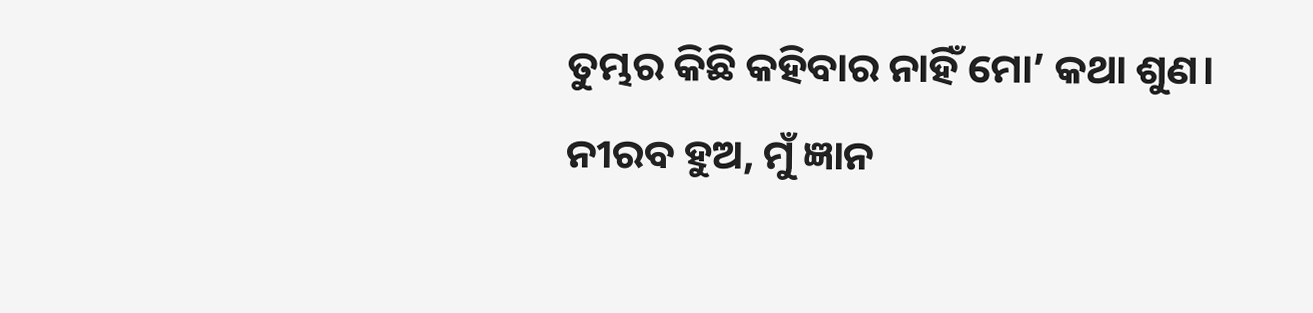ତୁମ୍ଭର କିଛି କହିବାର ନାହିଁ ମୋ’ କଥା ଶୁଣ।
ନୀରବ ହୁଅ, ମୁଁ ଜ୍ଞାନ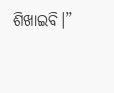ଶିଖାଇବି।”